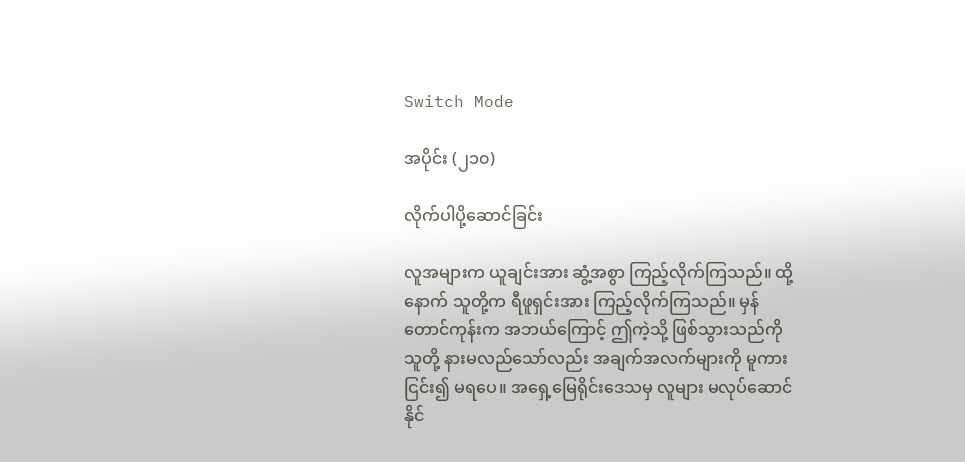Switch Mode

အပိုင်း (၂၁၀)

လိုက်ပါပို့ဆောင်ခြင်း

လူအများက ယူချင်းအား ဆွံ့အစွာ ကြည့်လိုက်ကြသည်။ ထို့နောက် သူတို့က ရီဖူရှင်းအား ကြည့်လိုက်ကြသည်။ မှန်တောင်ကုန်းက အဘယ်ကြောင့် ဤကဲ့သို့ ဖြစ်သွားသည်ကို သူတို့ နားမလည်သော်လည်း အချက်အလက်များကို မူကား ငြင်း၍ မရပေ။ အရှေ့မြေရိုင်းဒေသမှ လူများ မလုပ်ဆောင်နိုင်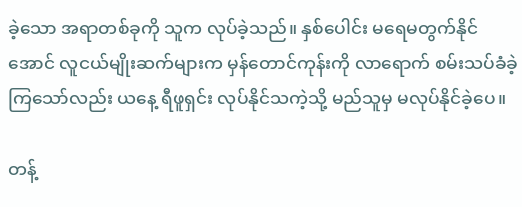ခဲ့သော အရာတစ်ခုကို သူက လုပ်ခဲ့သည်။ နှစ်ပေါင်း မရေမတွက်နိုင်အောင် လူငယ်မျိုးဆက်များက မှန်တောင်ကုန်းကို လာရောက် စမ်းသပ်ခံခဲ့ကြသော်လည်း ယနေ့ ရီဖူရှင်း လုပ်နိုင်သကဲ့သို့ မည်သူမှ မလုပ်နိုင်ခဲ့ပေ။

တန့်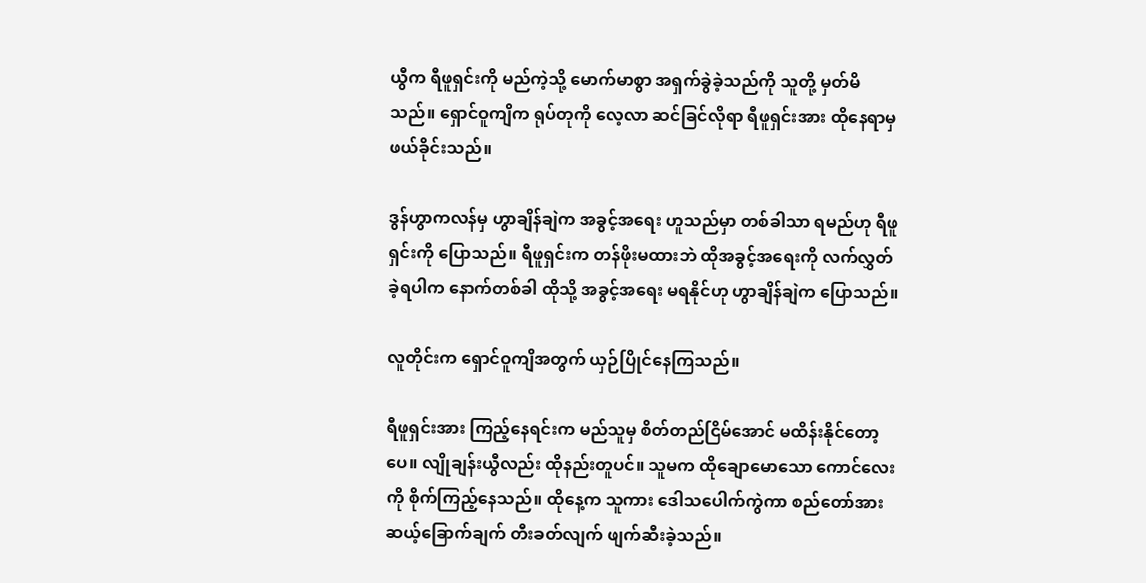ယွီက ရီဖူရှင်းကို မည်ကဲ့သို့ မောက်မာစွာ အရှက်ခွဲခဲ့သည်ကို သူတို့ မှတ်မိသည်။ ရှောင်ဝူကျိက ရုပ်တုကို လေ့လာ ဆင်ခြင်လိုရာ ရီဖူရှင်းအား ထိုနေရာမှ ဖယ်ခိုင်းသည်။

ဒွန်ဟွာကလန်မှ ဟွာချိန်ချဲက အခွင့်အရေး ဟူသည်မှာ တစ်ခါသာ ရမည်ဟု ရီဖူရှင်းကို ပြောသည်။ ရီဖူရှင်းက တန်ဖိုးမထားဘဲ ထိုအခွင့်အရေးကို လက်လွှတ်ခဲ့ရပါက နောက်တစ်ခါ ထိုသို့ အခွင့်အရေး မရနိုင်ဟု ဟွာချိန်ချဲက ပြောသည်။

လူတိုင်းက ရှောင်ဝူကျိအတွက် ယှဉ်ပြိုင်နေကြသည်။

ရီဖူရှင်းအား ကြည့်နေရင်းက မည်သူမှ စိတ်တည်ငြိမ်အောင် မထိန်းနိုင်တော့ပေ။ လျိုချန်းယွီလည်း ထိုနည်းတူပင်။ သူမက ထိုချောမောသော ကောင်လေးကို စိုက်ကြည့်နေသည်။ ထိုနေ့က သူကား ဒေါသပေါက်ကွဲကာ စည်တော်အား ဆယ့်ခြောက်ချက် တီးခတ်လျက် ဖျက်ဆီးခဲ့သည်။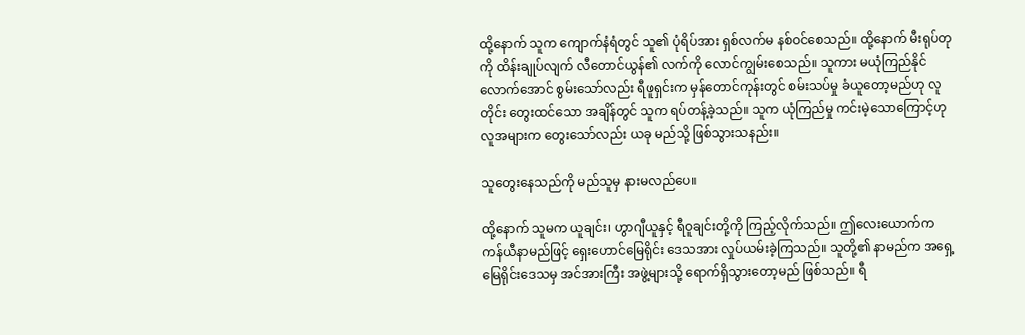ထို့နောက် သူက ကျောက်နံရံတွင် သူ၏ ပုံရိပ်အား ရှစ်လက်မ နစ်ဝင်စေသည်။ ထို့နောက် မီးရုပ်တုကို ထိန်းချုပ်လျက် လီတောင်ယွန်၏ လက်ကို လောင်ကျွမ်းစေသည်။ သူကား မယုံကြည်နိုင် လောက်အောင် စွမ်းသော်လည်း ရီဖူရှင်းက မှန်တောင်ကုန်းတွင် စမ်းသပ်မှု ခံယူတော့မည်ဟု လူတိုင်း တွေးထင်သော အချိန်တွင် သူက ရပ်တန့်ခဲ့သည်။ သူက ယုံကြည်မှု ကင်းမဲ့သောကြောင့်ဟု လူအများက တွေးသော်လည်း ယခု မည်သို့ ဖြစ်သွားသနည်း။

သူတွေးနေသည်ကို မည်သူမှ နားမလည်ပေ။

ထို့နောက် သူမက ယူချင်း၊ ဟွာဂျီယူနှင့် ရီဝူချင်းတို့ကို ကြည့်လိုက်သည်။ ဤလေးယောက်က ကန်ယီနာမည်ဖြင့် ရှေးဟောင်မြေရိုင်း ဒေသအား လှုပ်ယမ်းခဲ့ကြသည်။ သူတို့၏ နာမည်က အရှေ့မြေရိုင်းဒေသမှ အင်အားကြီး အဖွဲ့များသို့ ရောက်ရှိသွားတော့မည် ဖြစ်သည်။ ရီ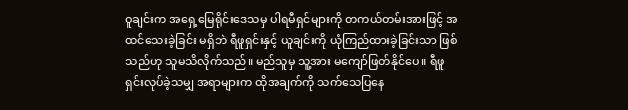ဝူချင်းက အရှေ့မြေရိုင်းဒေသမှ ပါရမီရှင်များကို တကယ်တမ်းအားဖြင့် အထင်သေးခဲ့ခြင်း မရှိဘဲ ရီဖူရှင်းနှင့် ယူချင်းကို ယုံကြည်ထားခဲ့ခြင်းသာ ဖြစ်သည်ဟု သူမသိလိုက်သည်။ မည်သူမှ သူ့အား မကျော်ဖြတ်နိုင်ပေ။ ရီဖူရှင်းလုပ်ခဲ့သမျှ အရာများက ထိုအချက်ကို သက်သေပြနေ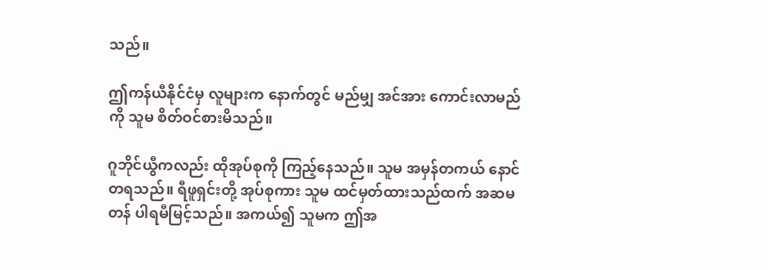သည်။

ဤကန်ယီနိုင်ငံမှ လူများက နောက်တွင် မည်မျှ အင်အား ကောင်းလာမည်ကို သူမ စိတ်ဝင်စားမိသည်။

ဂူဘိုင်ယွီကလည်း ထိုအုပ်စုကို ကြည့်နေသည်။ သူမ အမှန်တကယ် နောင်တရသည်။ ရီဖူရှင်းတို့ အုပ်စုကား သူမ ထင်မှတ်ထားသည်ထက် အဆမတန် ပါရမီမြင့်သည်။ အကယ်၍ သူမက ဤအ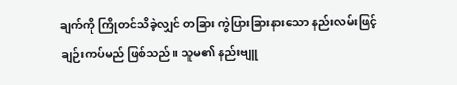ချက်ကို ကြိုတင်သိခဲ့လျှင် တခြား ကွဲပြားခြားနားသော နည်းလမ်းဖြင့် ချဉ်းကပ်မည် ဖြစ်သည်။ သူမ၏ နည်းဗျူ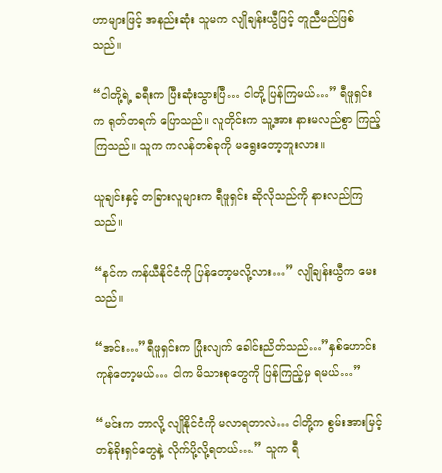ဟာများဖြင့် အနည်းဆုံး သူမက လျိုချန်းယွီဖြင့် တူညီမည်ဖြစ်သည်။

“ငါတို့ရဲ့ ခရီးက ပြီးဆုံးသွားပြီ… ငါတို့ ပြန်ကြမယ်…” ရီဖူရှင်းက ရုတ်တရက် ပြောသည်။ လူတိုင်းက သူ့အား နားမလည်စွာ ကြည့်ကြသည်။ သူက ကလန်တစ်ခုကို မရွေးတော့ဘူးလား။

ယူချင်းနှင့် တခြားလူများက ရီဖူရှင်း ဆိုလိုသည်ကို နားလည်ကြသည်။

“နင်က ကန်ယီနိုင်ငံကို ပြန်တော့မလို့လား…” လျိုချန်းယွီက မေးသည်။

“အင်း…”ရီဖူရှင်းက ပြုံးလျက် ခေါင်းညိတ်သည်…”နှစ်ဟောင်း ကုန်တော့မယ်… ငါက မိသားစုတွေကို ပြန်ကြည့်မှ ရမယ်…”

“မင်းက ဘာလို့ လျိုနိုင်ငံကို မလာရတာလဲ… ငါတို့က စွမ်းအားမြင့် တန်ခိုးရှင်တွေနဲ့ လိုက်ပို့လို့ရတယ်….” သူက ရီ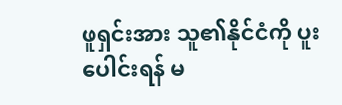ဖူရှင်းအား သူ၏နိုင်ငံကို ပူးပေါင်းရန် မ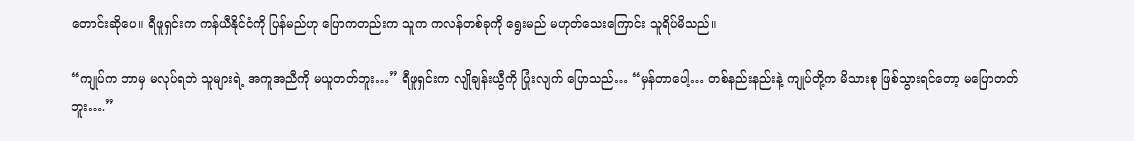တောင်းဆိုပေ။ ရီဖူရှင်းက ကန်ယီနိုင်ငံကို ပြန်မည်ဟု ပြောကတည်းက သူက ကလန်တစ်ခုကို ရွေးမည် မဟုတ်သေးကြောင်း သူရိပ်မိသည်။

“ကျုပ်က ဘာမှ မလုပ်ရဘဲ သူများရဲ့ အကူအညီကို မယူတတ်ဘူး…” ရီဖူရှင်းက လျိုချန်းယွီကို ပြုံးလျက် ပြောသည်… “မှန်တာပေါ့… တစ်နည်းနည်းနဲ့ ကျုပ်တို့က မိသားစု ဖြစ်သွားရင်တော့ မပြောတတ်ဘူး….”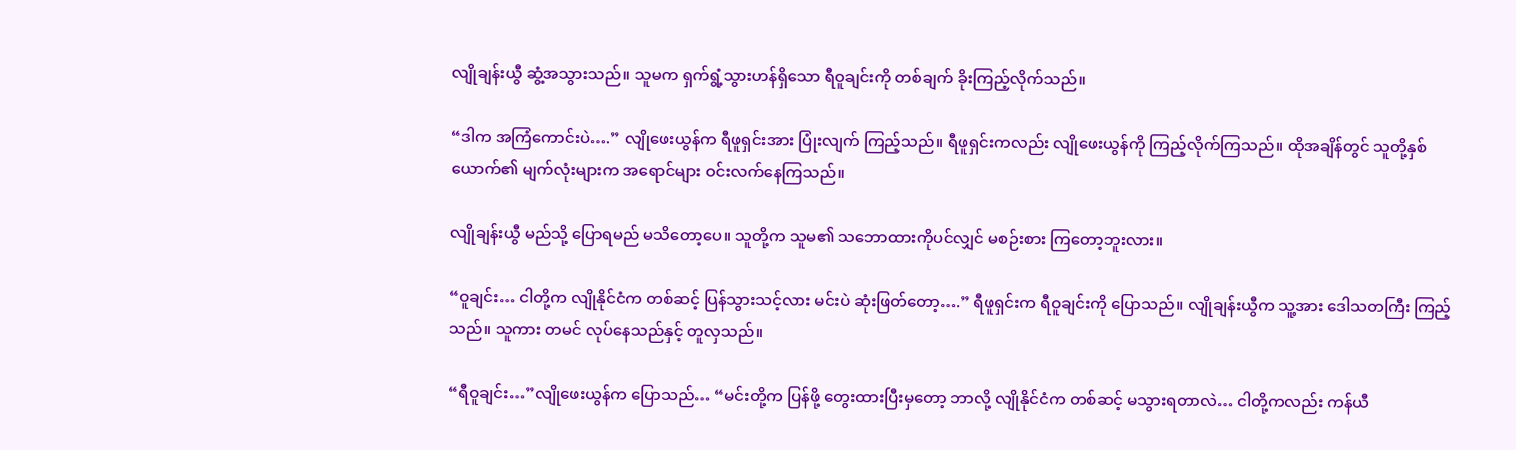လျိုချန်းယွီ ဆွံ့အသွားသည်။ သူမက ရှက်ရွံ့သွားဟန်ရှိသော ရီဝူချင်းကို တစ်ချက် ခိုးကြည့်လိုက်သည်။

“ဒါက အကြံကောင်းပဲ….” လျိုဖေးယွန်က ရီဖူရှင်းအား ပြုံးလျက် ကြည့်သည်။ ရီဖူရှင်းကလည်း လျိုဖေးယွန်ကို ကြည့်လိုက်ကြသည်။ ထိုအချိန်တွင် သူတို့နှစ်ယောက်၏ မျက်လုံးများက အရောင်များ ဝင်းလက်နေကြသည်။

လျိုချန်းယွီ မည်သို့ ပြောရမည် မသိတော့ပေ။ သူတို့က သူမ၏ သဘောထားကိုပင်လျှင် မစဉ်းစား ကြတော့ဘူးလား။

“ဝူချင်း… ငါတို့က လျိုနိုင်ငံက တစ်ဆင့် ပြန်သွားသင့်လား မင်းပဲ ဆုံးဖြတ်တော့….” ရီဖူရှင်းက ရီဝူချင်းကို ပြောသည်။ လျိုချန်းယွီက သူ့အား ဒေါသတကြီး ကြည့်သည်။ သူကား တမင် လုပ်နေသည်နှင့် တူလှသည်။

“ရီဝူချင်း…”လျိုဖေးယွန်က ပြောသည်… “မင်းတို့က ပြန်ဖို့ တွေးထားပြီးမှတော့ ဘာလို့ လျိုနိုင်ငံက တစ်ဆင့် မသွားရတာလဲ… ငါတို့ကလည်း ကန်ယီ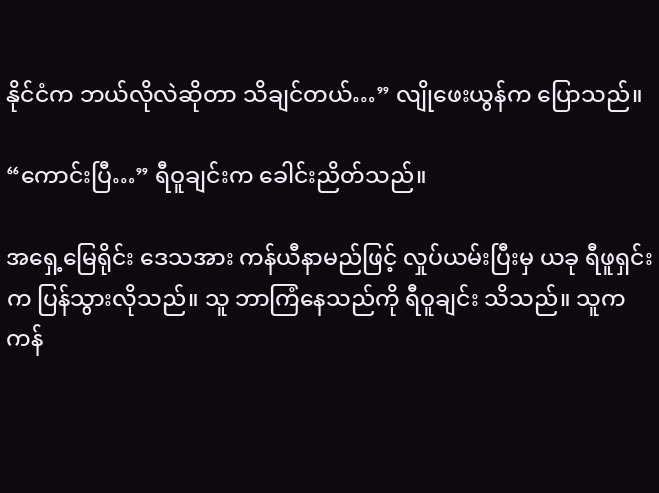နိုင်ငံက ဘယ်လိုလဲဆိုတာ သိချင်တယ်…” လျိုဖေးယွန်က ပြောသည်။

“ကောင်းပြီ…” ရီဝူချင်းက ခေါင်းညိတ်သည်။

အရှေ့မြေရိုင်း ဒေသအား ကန်ယီနာမည်ဖြင့် လှုပ်ယမ်းပြီးမှ ယခု ရီဖူရှင်းက ပြန်သွားလိုသည်။ သူ ဘာကြံနေသည်ကို ရီဝူချင်း သိသည်။ သူက ကန်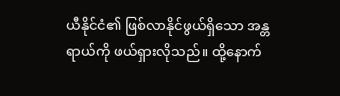ယီနိုင်ငံ၏ ဖြစ်လာနိုင်ဖွယ်ရှိသော အန္တရာယ်ကို ဖယ်ရှားလိုသည်။ ထို့နောက်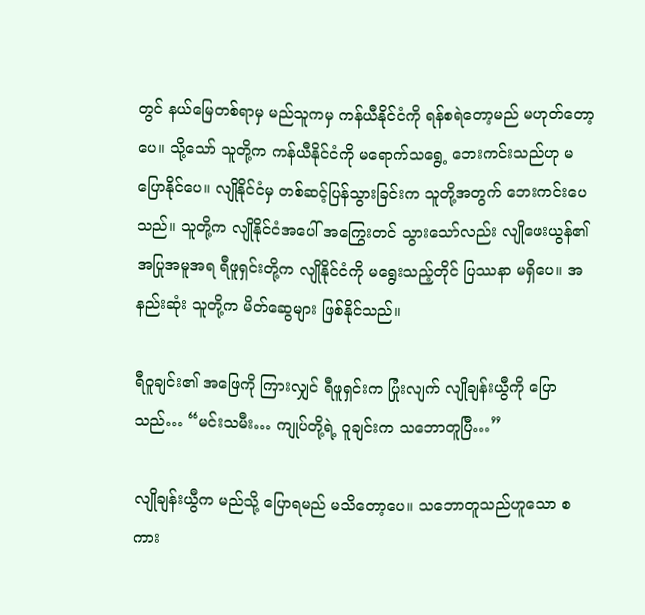တွင် နယ်မြေတစ်ရာမှ မည်သူကမှ ကန်ယီနိုင်ငံကို ရန်စရဲတော့မည် မဟုတ်တော့ပေ။ သို့သော် သူတို့က ကန်ယီနိုင်ငံကို မရောက်သရွေ့ ဘေးကင်းသည်ဟု မပြောနိုင်ပေ။ လျိုနိုင်ငံမှ တစ်ဆင့်ပြန်သွားခြင်းက သူတို့အတွက် ဘေးကင်းပေသည်။ သူတို့က လျိုနိုင်ငံအပေါ် အကြွေးတင် သွားသော်လည်း လျိုဖေးယွန်၏အပြုအမူအရ ရီဖူရှင်းတို့က လျိုနိုင်ငံကို မရွေးသည့်တိုင် ပြဿနာ မရှိပေ။ အနည်းဆုံး သူတို့က မိတ်ဆွေများ ဖြစ်နိုင်သည်။

ရီဝူချင်း၏ အဖြေကို ကြားလျှင် ရီဖူရှင်းက ပြုံးလျက် လျိုချန်းယွီကို ပြောသည်… “မင်းသမီး… ကျုပ်တို့ရဲ့ ဝူချင်းက သဘောတူပြီ…”

လျိုချန်းယွီက မည်သို့ ပြောရမည် မသိတော့ပေ။ သဘောတူသည်ဟူသော စကား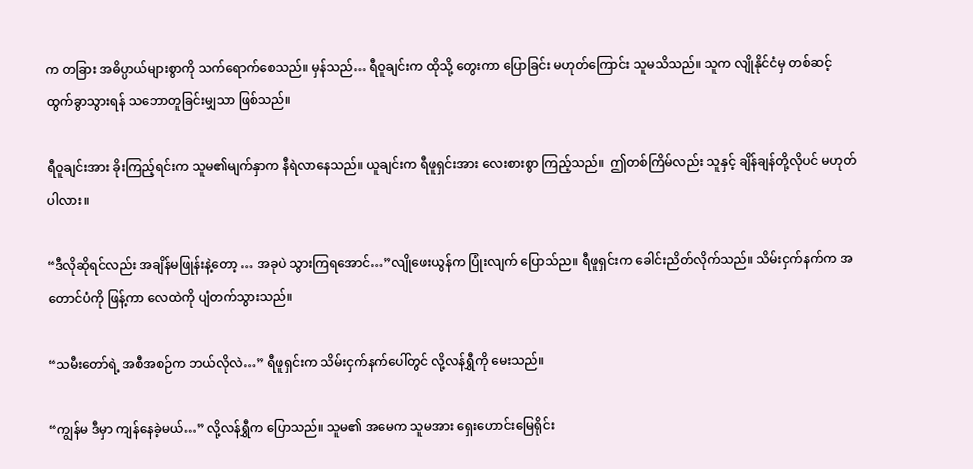က တခြား အဓိပ္ပာယ်များစွာကို သက်ရောက်စေသည်။ မှန်သည်… ရီဝူချင်းက ထိုသို့ တွေးကာ ပြောခြင်း မဟုတ်ကြောင်း သူမသိသည်။ သူက လျိုနိုင်ငံမှ တစ်ဆင့် ထွက်ခွာသွားရန် သဘောတူခြင်းမျှသာ ဖြစ်သည်။

ရီဝူချင်းအား ခိုးကြည့်ရင်းက သူမ၏မျက်နှာက နီရဲလာနေသည်။ ယူချင်းက ရီဖူရှင်းအား လေးစားစွာ ကြည့်သည်။  ဤတစ်ကြိမ်လည်း သူနှင့် ချိန်ချန်တို့လိုပင် မဟုတ်ပါလား။

“ဒီလိုဆိုရင်လည်း အချိန်မဖြုန်းနဲ့တော့ … အခုပဲ သွားကြရအောင်…”လျိုဖေးယွန်က ပြုံးလျက် ပြောသ်ည။ ရီဖူရှင်းက ခေါင်းညိတ်လိုက်သည်။ သိမ်းငှက်နက်က အတောင်ပံကို ဖြန့်ကာ လေထဲကို ပျံတက်သွားသည်။

“သမီးတော်ရဲ့ အစီအစဉ်က ဘယ်လိုလဲ…” ရီဖူရှင်းက သိမ်းငှက်နက်ပေါ်တွင် လို့လန်ရွှီကို မေးသည်။

“ကျွန်မ ဒီမှာ ကျန်နေခဲ့မယ်…” လို့လန်ရွှီက ပြောသည်။ သူမ၏ အမေက သူမအား ရှေးဟောင်းမြေရိုင်း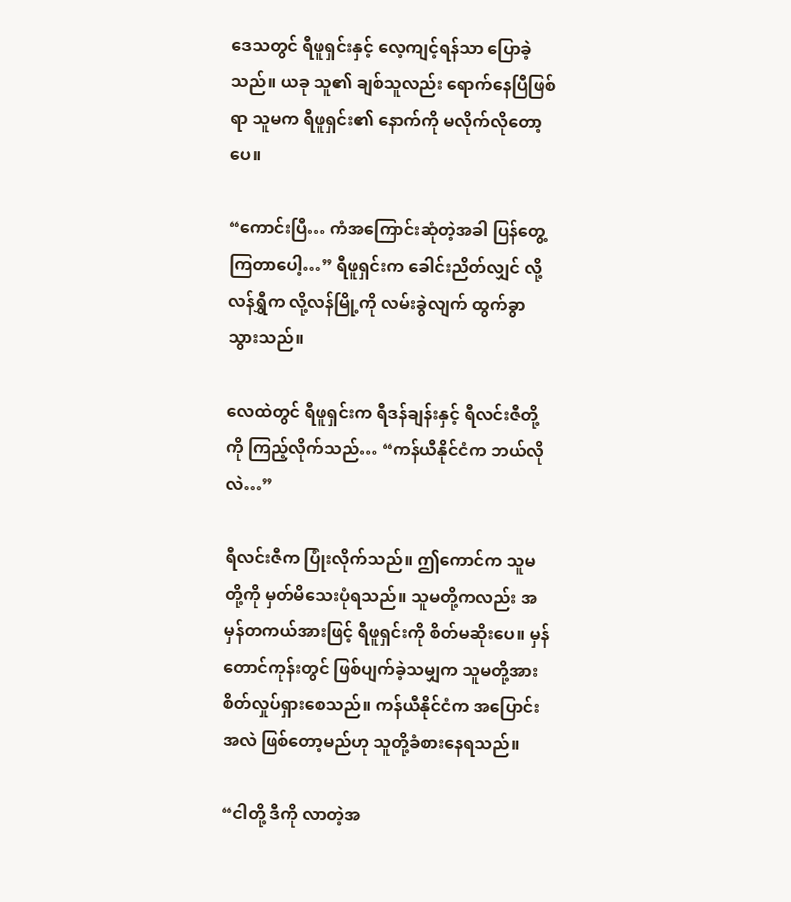ဒေသတွင် ရီဖူရှင်းနှင့် လေ့ကျင့်ရန်သာ ပြောခဲ့သည်။ ယခု သူ၏ ချစ်သူလည်း ရောက်နေပြီဖြစ်ရာ သူမက ရီဖူရှင်း၏ နောက်ကို မလိုက်လိုတော့ပေ။

“ကောင်းပြီ… ကံအကြောင်းဆုံတဲ့အခါ ပြန်တွေ့ကြတာပေါ့…” ရီဖူရှင်းက ခေါင်းညိတ်လျှင် လို့လန်ရွှီက လို့လန်မြို့ကို လမ်းခွဲလျက် ထွက်ခွာသွားသည်။

လေထဲတွင် ရီဖူရှင်းက ရီဒန်ချန်းနှင့် ရီလင်းဇီတို့ကို ကြည့်လိုက်သည်… “ကန်ယီနိုင်ငံက ဘယ်လိုလဲ…”

ရီလင်းဇီက ပြုံးလိုက်သည်။ ဤကောင်က သူမတို့ကို မှတ်မိသေးပုံရသည်။ သူမတို့ကလည်း အမှန်တကယ်အားဖြင့် ရီဖူရှင်းကို စိတ်မဆိုးပေ။ မှန်တောင်ကုန်းတွင် ဖြစ်ပျက်ခဲ့သမျှက သူမတို့အား စိတ်လှုပ်ရှားစေသည်။ ကန်ယီနိုင်ငံက အပြောင်းအလဲ ဖြစ်တော့မည်ဟု သူတို့ခံစားနေရသည်။

“ငါတို့ ဒီကို လာတဲ့အ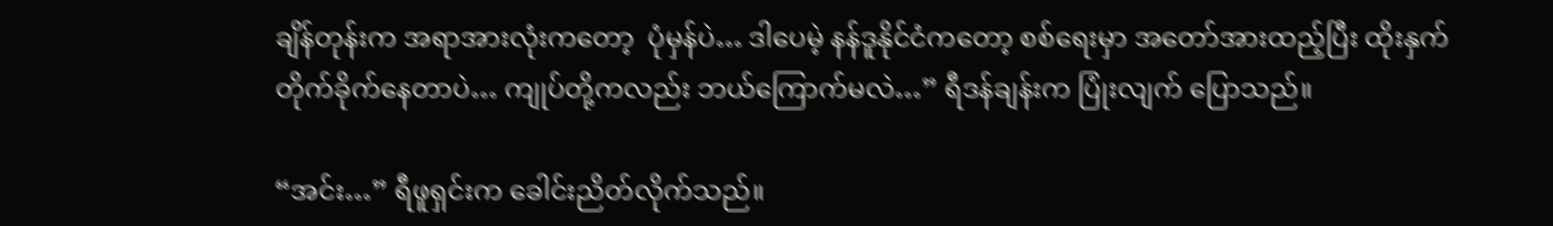ချိန်တုန်းက အရာအားလုံးကတော့  ပုံမှန်ပဲ… ဒါပေမဲ့ နန်ဒူနိုင်ငံကတော့ စစ်ရေးမှာ အတော်အားထည့်ပြီး ထိုးနှက် တိုက်ခိုက်နေတာပဲ… ကျုပ်တို့ကလည်း ဘယ်ကြောက်မလဲ…” ရီဒန်ချန်းက ပြုံးလျက် ပြောသည်။

“အင်း…” ရီဖူရှင်းက ခေါင်းညိတ်လိုက်သည်။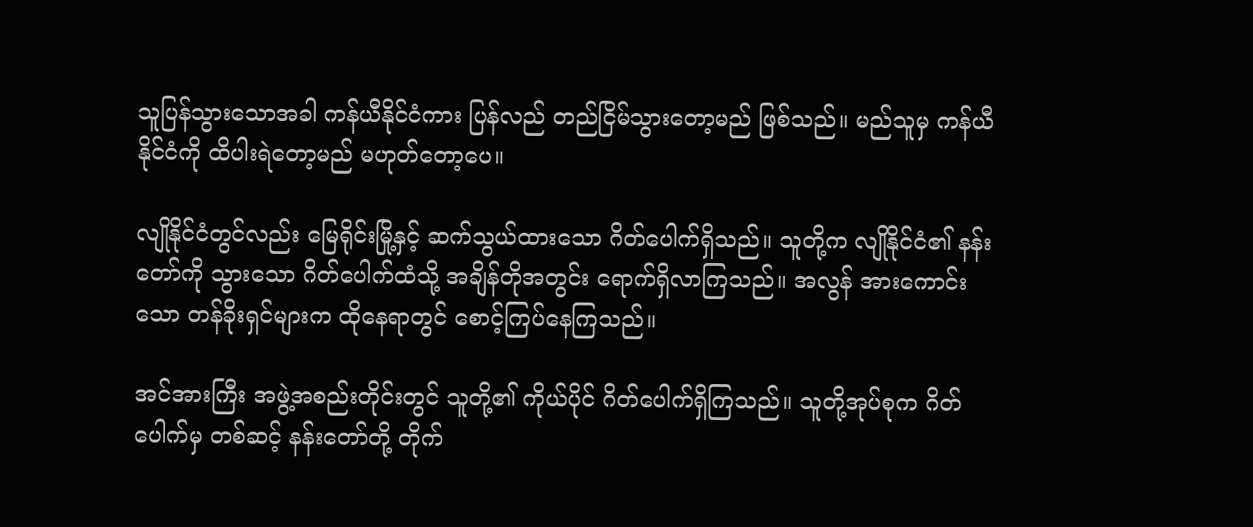သူပြန်သွားသောအခါ ကန်ယီနိုင်ငံကား ပြန်လည် တည်ငြိမ်သွားတော့မည် ဖြစ်သည်။ မည်သူမှ ကန်ယီနိုင်ငံကို ထိပါးရဲတော့မည် မဟုတ်တော့ပေ။

လျိုနိုင်ငံတွင်လည်း မြေရိုင်းမြို့နှင့် ဆက်သွယ်ထားသော ဂိတ်ပေါက်ရှိသည်။ သူတို့က လျိုနိုင်ငံ၏ နန်းတော်ကို သွားသော ဂိတ်ပေါက်ထံသို့ အချိန်တိုအတွင်း ရောက်ရှိလာကြသည်။ အလွန် အားကောင်းသော တန်ခိုးရှင်များက ထိုနေရာတွင် စောင့်ကြပ်နေကြသည်။

အင်အားကြီး အဖွဲ့အစည်းတိုင်းတွင် သူတို့၏ ကိုယ်ပိုင် ဂိတ်ပေါက်ရှိကြသည်။ သူတို့အုပ်စုက ဂိတ်ပေါက်မှ တစ်ဆင့် နန်းတော်တို့ တိုက်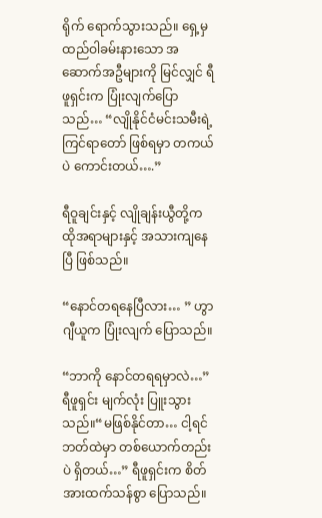ရိုက် ရောက်သွားသည်။ ရှေ့မှ ထည်ဝါခမ်းနားသော အဆောက်အဦများကို မြင်လျှင် ရီဖူရှင်းက ပြုံးလျက်ပြောသည်… “လျိုနိုင်ငံမင်းသမီးရဲ့ ကြင်ရာတော် ဖြစ်ရမှာ တကယ်ပဲ ကောင်းတယ်….”

ရီဝူချင်းနှင့် လျိုချန်းယွီတို့က ထိုအရာများနှင့် အသားကျနေပြီ ဖြစ်သည်။

“နောင်တရနေပြီလား… ” ဟွာဂျီယူက ပြုံးလျက် ပြောသည်။

“ဘာကို နောင်တရရမှာလဲ…” ရီဖူရှင်း မျက်လုံး ပြူးသွားသည်။“မဖြစ်နိုင်တာ… ငါ့ရင်ဘတ်ထဲမှာ တစ်ယောက်တည်းပဲ ရှိတယ်…” ရီဖူရှင်းက စိတ်အားထက်သန်စွာ ပြောသည်။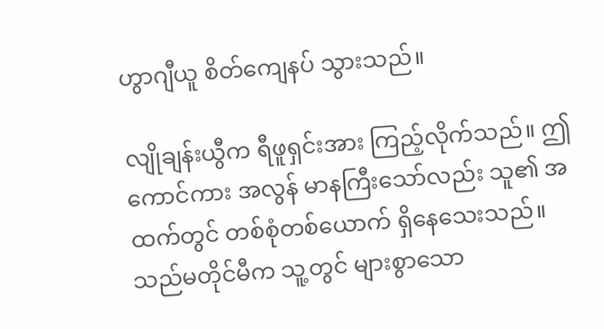ဟွာဂျီယူ စိတ်ကျေနပ် သွားသည်။

လျိုချန်းယွီက ရီဖူရှင်းအား ကြည့်လိုက်သည်။ ဤကောင်ကား အလွန် မာနကြီးသော်လည်း သူ၏ အထက်တွင် တစ်စုံတစ်ယောက် ရှိနေသေးသည်။ သည်မတိုင်မီက သူ့တွင် များစွာသော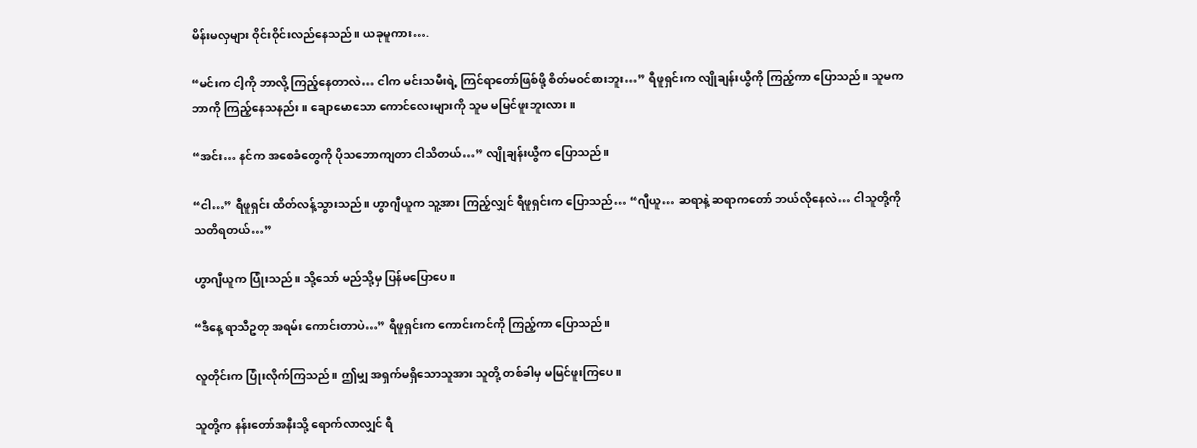မိန်းမလှများ ဝိုင်းဝိုင်းလည်နေသည်။ ယခုမူကား….

“မင်းက ငါ့ကို ဘာလို့ ကြည့်နေတာလဲ… ငါက မင်းသမီးရဲ့ ကြင်ရာတော်ဖြစ်ဖို့ စိတ်မဝင်စားဘူး…” ရီဖူရှင်းက လျိုချန်းယွီကို ကြည့်ကာ ပြောသည်။ သူမက ဘာကို ကြည့်နေသနည်း။ ချောမောသော ကောင်လေးများကို သူမ မမြင်ဖူးဘူးလား။

“အင်း… နင်က အစေခံတွေကို ပိုသဘောကျတာ ငါသိတယ်…” လျိုချန်းယွီက ပြောသည်။

“ငါ…” ရီဖူရှင်း ထိတ်လန့်သွားသည်။ ဟွာဂျီယူက သူ့အား ကြည့်လျှင် ရီဖူရှင်းက ပြောသည်… “ဂျီယူ… ဆရာနဲ့ ဆရာကတော် ဘယ်လိုနေလဲ… ငါသူတို့ကို သတိရတယ်…”

ဟွာဂျီယူက ပြုံးသည်။ သို့သော် မည်သို့မှ ပြန်မပြောပေ။

“ဒီနေ့ ရာသီဥတု အရမ်း ကောင်းတာပဲ…” ရီဖူရှင်းက ကောင်းကင်ကို ကြည့်ကာ ပြောသည်။

လူတိုင်းက ပြုံးလိုက်ကြသည်။ ဤမျှ အရှက်မရှိသောသူအား သူတို့ တစ်ခါမှ မမြင်ဖူးကြပေ။

သူတို့က နန်းတော်အနီးသို့ ရောက်လာလျှင် ရီ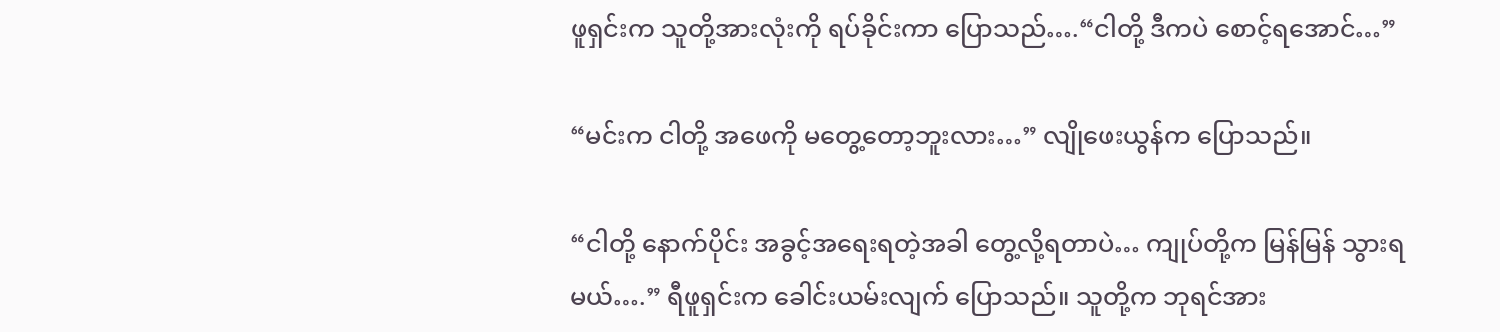ဖူရှင်းက သူတို့အားလုံးကို ရပ်ခိုင်းကာ ပြောသည်….“ငါတို့ ဒီကပဲ စောင့်ရအောင်…”

“မင်းက ငါတို့ အဖေကို မတွေ့တော့ဘူးလား…” လျိုဖေးယွန်က ပြောသည်။

“ငါတို့ နောက်ပိုင်း အခွင့်အရေးရတဲ့အခါ တွေ့လို့ရတာပဲ… ကျုပ်တို့က မြန်မြန် သွားရမယ်….” ရီဖူရှင်းက ခေါင်းယမ်းလျက် ပြောသည်။ သူတို့က ဘုရင်အား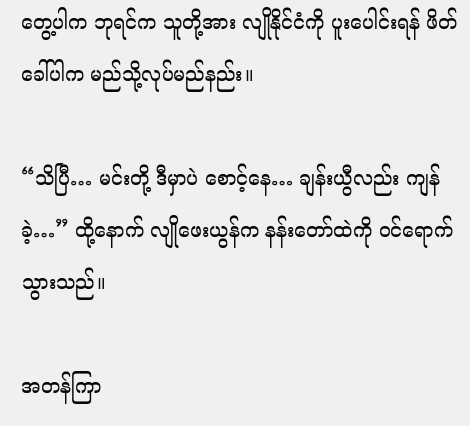တွေ့ပါက ဘုရင်က သူတို့အား လျိုနိုင်ငံကို ပူးပေါင်းရန် ဖိတ်ခေါ်ပါက မည်သို့လုပ်မည်နည်း။

“သိပြီ… မင်းတို့ ဒီမှာပဲ စောင့်နေ… ချန်းယွီလည်း ကျန်ခဲ့…” ထို့နောက် လျိုဖေးယွန်က နန်းတော်ထဲကို ဝင်ရောက်သွားသည်။

အတန်ကြာ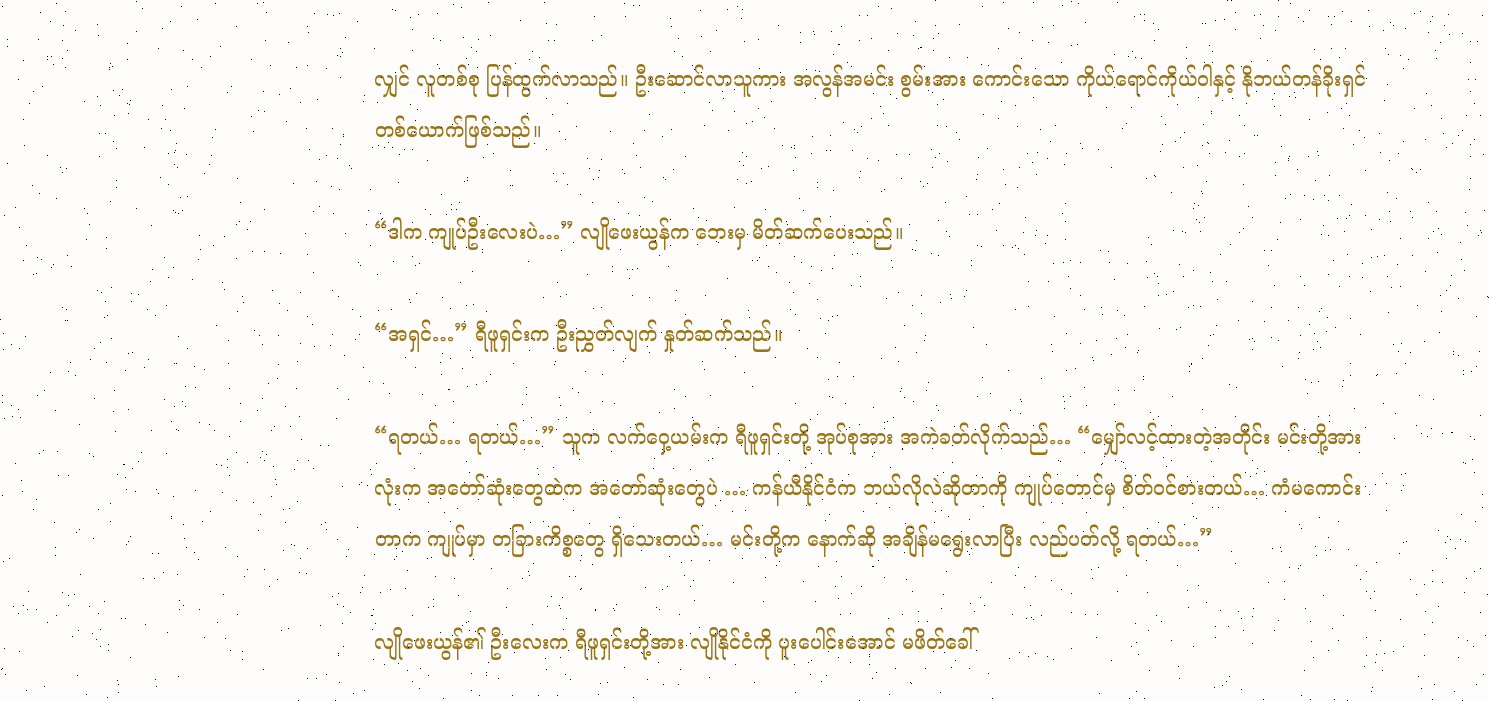လျှင် လူတစ်စု ပြန်ထွက်လာသည်။ ဦးဆောင်လာသူကား အလွန်အမင်း စွမ်းအား ကောင်းသော ကိုယ်ရောင်ကိုယ်ဝါနှင့် နိုဘယ်တန်ခိုးရှင် တစ်ယောက်ဖြစ်သည်။

“ဒါက ကျုပ်ဦးလေးပဲ…” လျိုဖေးယွန်က ဘေးမှ မိတ်ဆက်ပေးသည်။

“အရှင်…” ရီဖူရှင်းက ဦးညွှတ်လျက် နှုတ်ဆက်သည်။

“ရတယ်… ရတယ်…” သူက လက်ဝှေ့ယမ်းက ရီဖူရှင်းတို့ အုပ်စုအား အကဲခတ်လိုက်သည်… “မျှော်လင့်ထားတဲ့အတိုင်း မင်းတို့အားလုံးက အတော်ဆုံးတွေထဲက အတော်ဆုံးတွေပဲ … ကန်ယီနိုင်ငံက ဘယ်လိုလဲဆိုတာကို ကျုပ်တောင်မှ စိတ်ဝင်စားတယ်… ကံမကောင်းတာက ကျုပ်မှာ တခြားကိစ္စတွေ ရှိသေးတယ်… မင်းတို့က နောက်ဆို အချိန်မရွေးလာပြီး လည်ပတ်လို့ ရတယ်…”

လျိုဖေးယွန်၏ ဦးလေးက ရီဖူရှင်းတို့အား လျိုနိုင်ငံကို ပူးပေါင်းအောင် မဖိတ်ခေါ်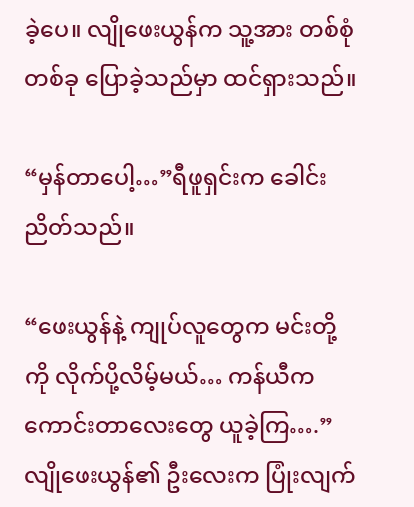ခဲ့ပေ။ လျိုဖေးယွန်က သူ့အား တစ်စုံတစ်ခု ပြောခဲ့သည်မှာ ထင်ရှားသည်။

“မှန်တာပေါ့…”ရီဖူရှင်းက ခေါင်းညိတ်သည်။

“ဖေးယွန်နဲ့ ကျုပ်လူတွေက မင်းတို့ကို လိုက်ပို့လိမ့်မယ်… ကန်ယီက ကောင်းတာလေးတွေ ယူခဲ့ကြ….” လျိုဖေးယွန်၏ ဦးလေးက ပြုံးလျက်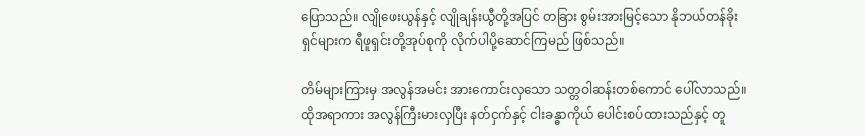ပြောသည်။ လျိုဖေးယွန်နှင့် လျိုချန်းယွီတို့အပြင် တခြား စွမ်းအားမြင့်သော နိုဘယ်တန်ခိုးရှင်များက ရီဖူရှင်းတို့အုပ်စုကို လိုက်ပါပို့ဆောင်ကြမည် ဖြစ်သည်။

တိမ်များကြားမှ အလွန်အမင်း အားကောင်းလှသော သတ္တဝါဆန်းတစ်ကောင် ပေါ်လာသည်။ ထိုအရာကား အလွန်ကြီးမားလှပြီး နတ်ငှက်နှင့် ငါးခန္ဓာကိုယ် ပေါင်းစပ်ထားသည်နှင့် တူ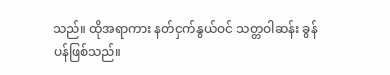သည်။ ထိုအရာကား နတ်ငှက်နွယ်ဝင် သတ္တဝါဆန်း ခွန်ပန်ဖြစ်သည်။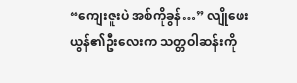“ကျေးဇူးပဲ အစ်ကိုခွန်…” လျိုဖေးယွန်၏ဦးလေးက သတ္တဝါဆန်းကို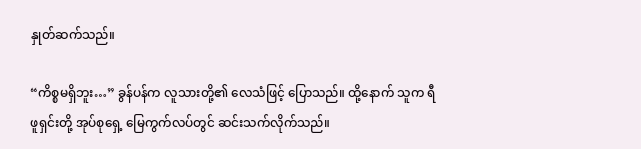နှုတ်ဆက်သည်။

“ကိစ္စမရှိဘူး…” ခွန်ပန်က လူသားတို့၏ လေသံဖြင့် ပြောသည်။ ထို့နောက် သူက ရီဖူရှင်းတို့ အုပ်စုရှေ့ မြေကွက်လပ်တွင် ဆင်းသက်လိုက်သည်။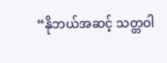“နိုဘယ်အဆင့် သတ္တဝါ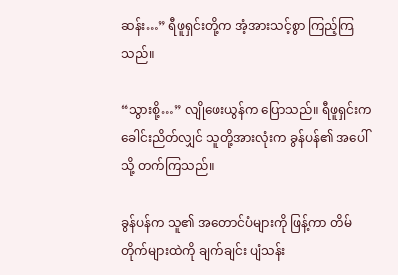ဆန်း…” ရီဖူရှင်းတို့က အံ့အားသင့်စွာ ကြည့်ကြသည်။

“သွားစို့…” လျိုဖေးယွန်က ပြောသည်။ ရီဖူရှင်းက ခေါင်းညိတ်လျှင် သူတို့အားလုံးက ခွန်ပန်၏ အပေါ်သို့ တက်ကြသည်။

ခွန်ပန်က သူ၏ အတောင်ပံများကို ဖြန့်ကာ တိမ်တိုက်များထဲကို ချက်ချင်း ပျံသန်း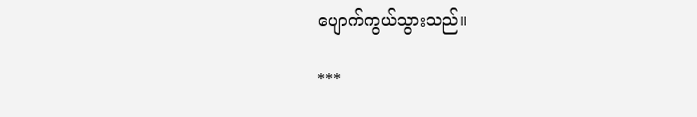ပျောက်ကွယ်သွားသည်။

***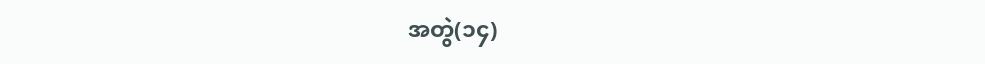အတွဲ(၁၄)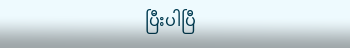ပြီးပါပြီ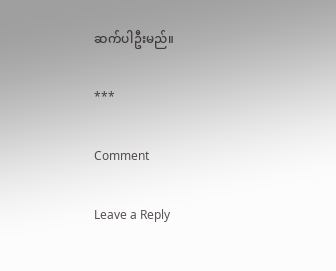ဆက်ပါဦးမည်။

***

Comment

Leave a Reply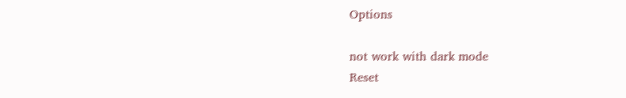Options

not work with dark mode
Reset